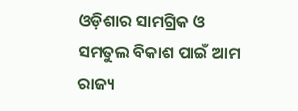ଓଡ଼ିଶାର ସାମଗ୍ରିକ ଓ ସମତୁଲ ବିକାଶ ପାଇଁ ଆମ ରାଜ୍ୟ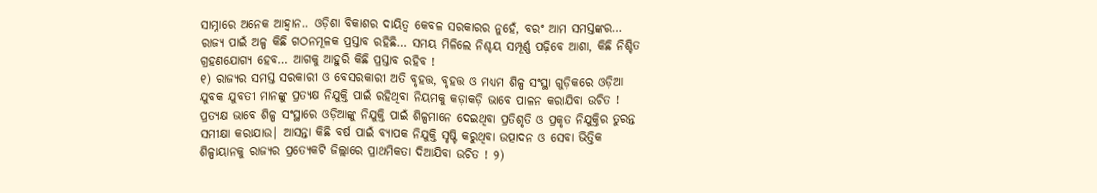ସାମ୍ନାରେ ଅନେକ ଆହ୍ୱାନ.. ଓଡ଼ିଶା ବିକାଶର ଦାୟିତ୍ୱ କେବଳ ସରକାରର ନୁହେଁ, ବରଂ ଆମ ସମସ୍ତଙ୍କର… ରାଜ୍ୟ ପାଇଁ ଅଳ୍ପ କିଛି ଗଠନମୂଳକ ପ୍ରସ୍ତାବ ରହିଛି… ସମୟ ମିଳିଲେ ନିଶ୍ଚୟ ସମ୍ପୂର୍ଣ୍ଣ ପଢ଼ିବେ ଆଶା, କିଛି ନିଶ୍ଚିତ ଗ୍ରହଣଯୋଗ୍ୟ ହେବ… ଆଗକୁ ଆହୁରି କିଛି ପ୍ରସ୍ତାବ ରହିବ !
୧) ରାଜ୍ୟର ସମସ୍ତ ସରକାରୀ ଓ ବେସରକାରୀ ଅତି ବୃହତ୍ତ, ବୃହତ୍ତ ଓ ମଧ୍ୟମ ଶିଳ୍ପ ସଂସ୍ଥା ଗୁଡ଼ିକରେ ଓଡ଼ିଆ ଯୁବକ ଯୁବତୀ ମାନଙ୍କୁ ପ୍ରତ୍ୟକ୍ଷ ନିଯୁକ୍ତି ପାଇଁ ରହିଥିବା ନିୟମକୁ କଡ଼ାକଡ଼ି ଭାବେ ପାଳନ କରାଯିବା ଉଚିତ ! ପ୍ରତ୍ୟକ୍ଷ ଭାବେ ଶିଳ୍ପ ସଂସ୍ଥାରେ ଓଡ଼ିଆଙ୍କୁ ନିଯୁକ୍ତି ପାଇଁ ଶିଳ୍ପମାନେ ଦେଇଥିବା ପ୍ରତିଶୃତି ଓ ପ୍ରକୃତ ନିଯୁକ୍ତିର ତୁରନ୍ତ ସମୀକ୍ଷା କରାଯାଉ| ଆସନ୍ତା କିଛି ବର୍ଷ ପାଇଁ ବ୍ୟାପକ ନିଯୁକ୍ତି ସୃଷ୍ଟି କରୁଥିବା ଉତ୍ପାଦନ ଓ ସେବା ଭିତ୍ତିକ ଶିଳ୍ପାୟାନକୁ ରାଜ୍ୟର ପ୍ରତ୍ୟେକଟି ଜିଲ୍ଲାରେ ପ୍ରାଥମିକତା ଦିଆଯିବା ଉଚିତ ! ୨)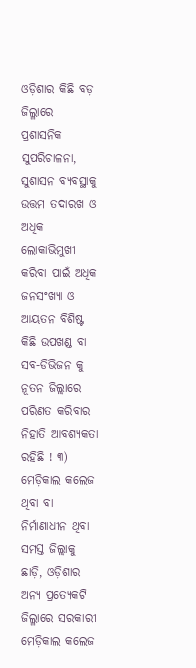ଓଡ଼ିଶାର କିଛି ବଡ଼ ଜିଲ୍ଳାରେ ପ୍ରଶାସନିକ ସୁପରିଚାଳନା, ସୁଶାସନ ବ୍ୟବସ୍ଥାକୁ ଉତ୍ତମ ତଦାରଖ ଓ ଅଧିକ ଲୋକାଭିମୁଖୀ କରିବା ପାଇଁ ଅଧିକ ଜନସଂଖ୍ୟା ଓ ଆୟତନ ବିଶିଷ୍ଟ କିଛି ଉପଖଣ୍ଡ ବା ସବ-ଡିଭିଜନ କୁ ନୂତନ ଜିଲ୍ଲାରେ ପରିଣତ କରିବାର ନିହାତି ଆବଶ୍ୟକତା ରହିଛି ! ୩) ମେଡ଼ିକାଲ କଲେଜ ଥିବା ବା ନିର୍ମାଣାଧୀନ ଥିବା ସମସ୍ତ ଜିଲ୍ଲାକୁ ଛାଡ଼ି, ଓଡ଼ିଶାର ଅନ୍ୟ ପ୍ରତ୍ୟେକଟି ଜିଲ୍ଳାରେ ସରକାରୀ ମେଡ଼ିକାଲ କଲେଜ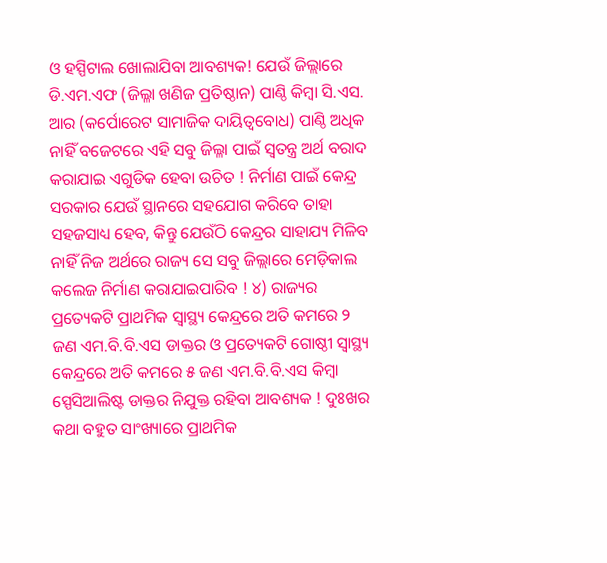ଓ ହସ୍ପିଟାଲ ଖୋଲାଯିବା ଆବଶ୍ୟକ! ଯେଉଁ ଜିଲ୍ଲାରେ ଡି.ଏମ.ଏଫ (ଜିଲ୍ଳା ଖଣିଜ ପ୍ରତିଷ୍ଠାନ) ପାଣ୍ଠି କିମ୍ବା ସି.ଏସ. ଆର (କର୍ପୋରେଟ ସାମାଜିକ ଦାୟିତ୍ୱବୋଧ) ପାଣ୍ଠି ଅଧିକ ନାହିଁ ବଜେଟରେ ଏହି ସବୁ ଜିଲ୍ଳା ପାଇଁ ସ୍ୱତନ୍ତ୍ର ଅର୍ଥ ବରାଦ କରାଯାଇ ଏଗୁଡିକ ହେବା ଉଚିତ ! ନିର୍ମାଣ ପାଇଁ କେନ୍ଦ୍ର ସରକାର ଯେଉଁ ସ୍ଥାନରେ ସହଯୋଗ କରିବେ ତାହା ସହଜସାଧ୍ୟ ହେବ, କିନ୍ତୁ ଯେଉଁଠି କେନ୍ଦ୍ରର ସାହାଯ୍ୟ ମିଳିବ ନାହିଁ ନିଜ ଅର୍ଥରେ ରାଜ୍ୟ ସେ ସବୁ ଜିଲ୍ଲାରେ ମେଡ଼ିକାଲ କଲେଜ ନିର୍ମାଣ କରାଯାଇପାରିବ ! ୪) ରାଜ୍ୟର ପ୍ରତ୍ୟେକଟି ପ୍ରାଥମିକ ସ୍ୱାସ୍ଥ୍ୟ କେନ୍ଦ୍ରରେ ଅତି କମରେ ୨ ଜଣ ଏମ.ବି.ବି.ଏସ ଡାକ୍ତର ଓ ପ୍ରତ୍ୟେକଟି ଗୋଷ୍ଠୀ ସ୍ୱାସ୍ଥ୍ୟ କେନ୍ଦ୍ରରେ ଅତି କମରେ ୫ ଜଣ ଏମ.ବି.ବି.ଏସ କିମ୍ବା ସ୍ପେସିଆଲିଷ୍ଟ ଡାକ୍ତର ନିଯୁକ୍ତ ରହିବା ଆବଶ୍ୟକ ! ଦୁଃଖର କଥା ବହୁତ ସାଂଖ୍ୟାରେ ପ୍ରାଥମିକ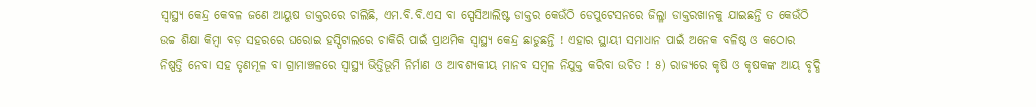ସ୍ୱାସ୍ଥ୍ୟ କେନ୍ଦ୍ର କେବଳ ଜଣେ ଆୟୁଷ ଡାକ୍ତରରେ ଚାଲିଛି, ଏମ.ବି.ବି.ଏସ ବା ସ୍ପେସିଆଲିଷ୍ଟ ଡାକ୍ତର କେଉଁଠି ଡେପୁଟେସନରେ ଜିଲ୍ଳା ଡାକ୍ତରଖାନକୁ ଯାଇଛନ୍ତି ତ କେଉଁଠି ଉଚ୍ଚ ଶିକ୍ଷା କିମ୍ବା ବଡ଼ ସହରରେ ଘରୋଇ ହସ୍ପିଟାଲରେ ଚାକିରି ପାଇଁ ପ୍ରାଥମିକ ସ୍ୱାସ୍ଥ୍ୟ କେନ୍ଦ୍ର ଛାଡୁଛନ୍ତି ! ଏହାର ସ୍ଥାୟୀ ସମାଧାନ ପାଇଁ ଅନେକ ବଳିଷ୍ଠ ଓ କଠୋର ନିଷ୍ପତ୍ତି ନେବା ସହ ତୃଣମୂଳ ବା ଗ୍ରାମାଞ୍ଚଳରେ ସ୍ୱାସ୍ଥ୍ୟ ଭିତ୍ତିଭୂମି ନିର୍ମାଣ ଓ ଆବଶ୍ୟକୀୟ ମାନବ ସମ୍ବଳ ନିଯୁକ୍ତ କରିବା ଉଚିତ ! ୫) ରାଜ୍ୟରେ କୃଷି ଓ କୃଷକଙ୍କ ଆୟ ବୃଦ୍ଧି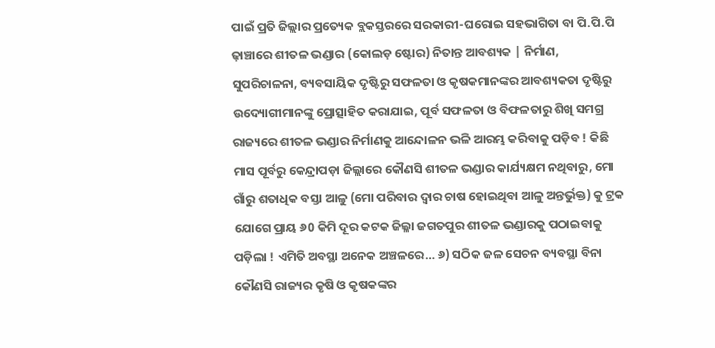ପାଇଁ ପ୍ରତି ଜିଲ୍ଲାର ପ୍ରତ୍ୟେକ ବ୍ଲକସ୍ତରରେ ସରକାରୀ-ଘରୋଇ ସହଭାଗିତା ବା ପି.ପି.ପି ଢ଼ାଞ୍ଚାରେ ଶୀତଳ ଭଣ୍ଡାର (କୋଲଡ଼ ଷ୍ଟୋର) ନିତାନ୍ତ ଆବଶ୍ୟକ | ନିର୍ମାଣ, ସୁପରିଚାଳନା, ବ୍ୟବସାୟିକ ଦୃଷ୍ଟିରୁ ସଫଳତା ଓ କୃଷକମାନଙ୍କର ଆବଶ୍ୟକତା ଦୃଷ୍ଟିରୁ ଉଦ୍ୟୋଗୀମାନଙ୍କୁ ପ୍ରୋତ୍ସାହିତ କରାଯାଇ, ପୂର୍ବ ସଫଳତା ଓ ବିଫଳତାରୁ ଶିଖି ସମଗ୍ର ରାଜ୍ୟରେ ଶୀତଳ ଭଣ୍ଡାର ନିର୍ମାଣକୁ ଆନ୍ଦୋଳନ ଭଳି ଆରମ୍ଭ କରିବାକୁ ପଡ଼ିବ ! କିଛି ମାସ ପୂର୍ବରୁ କେନ୍ଦ୍ରାପଡ଼ା ଜିଲ୍ଲାରେ କୌଣସି ଶୀତଳ ଭଣ୍ଡାର କାର୍ଯ୍ୟକ୍ଷମ ନଥିବାରୁ, ମୋ ଗାଁରୁ ଶତାଧିକ ବସ୍ତା ଆଳୁ (ମୋ ପରିବାର ଦ୍ୱାର ଚାଷ ହୋଇଥିବା ଆଳୁ ଅନ୍ତର୍ଭୁକ୍ତ) କୁ ଟ୍ରକ ଯୋଗେ ପ୍ରାୟ ୬0 କିମି ଦୂର କଟକ ଜିଲ୍ଳା ଜଗତପୁର ଶୀତଳ ଭଣ୍ଡାରକୁ ପଠାଇବାକୁ ପଡ଼ିଲା ! ଏମିତି ଅବସ୍ଥା ଅନେକ ଅଞ୍ଚଳରେ… ୬) ସଠିକ ଜଳ ସେଚନ ବ୍ୟବସ୍ଥା ବିନା କୌଣସି ରାଜ୍ୟର କୃଷି ଓ କୃଷକଙ୍କର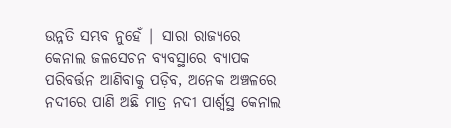ଉନ୍ନତି ସମ୍ଭବ ନୁହେଁ | ସାରା ରାଜ୍ୟରେ କେନାଲ ଜଳସେଚନ ବ୍ୟବସ୍ଥାରେ ବ୍ୟାପକ ପରିବର୍ତ୍ତନ ଆଣିବାକୁ ପଡ଼ିବ, ଅନେକ ଅଞ୍ଚଳରେ ନଦୀରେ ପାଣି ଅଛି ମାତ୍ର ନଦୀ ପାର୍ଶ୍ୱସ୍ଥ କେନାଲ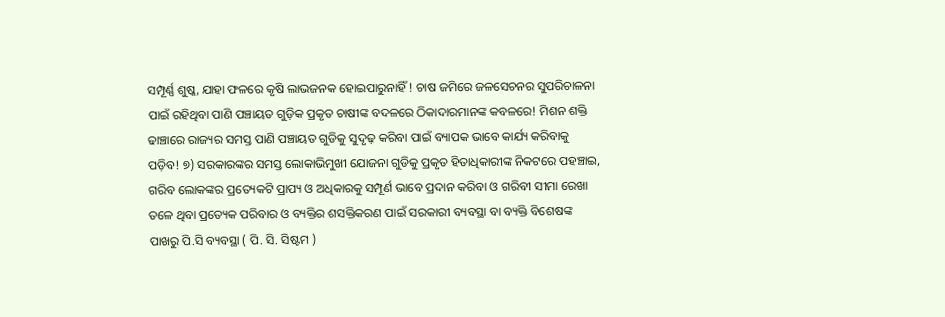ସମ୍ପୂର୍ଣ୍ଣ ଶୁଷ୍କ, ଯାହା ଫଳରେ କୃଷି ଲାଭଜନକ ହୋଇପାରୁନାହିଁ ! ଚାଷ ଜମିରେ ଜଳସେଚନର ସୁପରିଚାଳନା ପାଇଁ ରହିଥିବା ପାଣି ପଞ୍ଚାୟତ ଗୁଡ଼ିକ ପ୍ରକୃତ ଚାଷୀଙ୍କ ବଦଳରେ ଠିକାଦାରମାନଙ୍କ କବଳରେ! ମିଶନ ଶକ୍ତି ଢାଞ୍ଚାରେ ରାଜ୍ୟର ସମସ୍ତ ପାଣି ପଞ୍ଚାୟତ ଗୁଡିକୁ ସୁଦୃଢ଼ କରିବା ପାଇଁ ବ୍ୟାପକ ଭାବେ କାର୍ଯ୍ୟ କରିବାକୁ ପଡ଼ିବ! ୭) ସରକାରଙ୍କର ସମସ୍ତ ଲୋକାଭିମୁଖୀ ଯୋଜନା ଗୁଡିକୁ ପ୍ରକୃତ ହିତାଧିକାରୀଙ୍କ ନିକଟରେ ପହଞ୍ଚାଇ, ଗରିବ ଲୋକଙ୍କର ପ୍ରତ୍ୟେକଟି ପ୍ରାପ୍ୟ ଓ ଅଧିକାରକୁ ସମ୍ପୂର୍ଣ ଭାବେ ପ୍ରଦାନ କରିବା ଓ ଗରିବୀ ସୀମା ରେଖା ତଳେ ଥିବା ପ୍ରତ୍ୟେକ ପରିବାର ଓ ବ୍ୟକ୍ତିର ଶସକ୍ତିକରଣ ପାଇଁ ସରକାରୀ ବ୍ୟବସ୍ଥା ବା ବ୍ୟକ୍ତି ବିଶେଷଙ୍କ ପାଖରୁ ପି.ସି ବ୍ୟବସ୍ଥା ( ପି. ସି. ସିଷ୍ଟମ )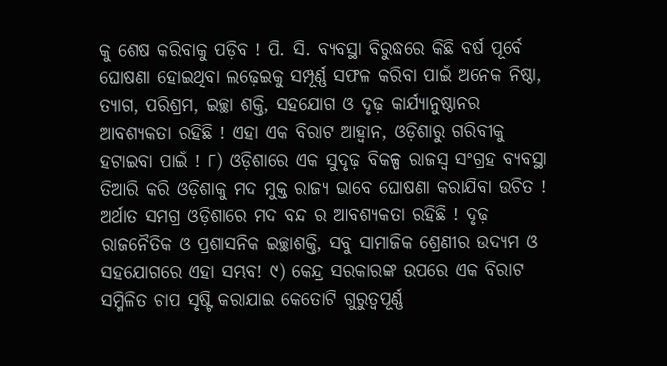କୁ ଶେଷ କରିବାକୁ ପଡ଼ିବ ! ପି. ସି. ବ୍ୟବସ୍ଥା ବିରୁଦ୍ଧରେ କିଛି ବର୍ଷ ପୂର୍ବେ ଘୋଷଣା ହୋଇଥିବା ଲଢ଼େଇକୁ ସମ୍ପୂର୍ଣ୍ଣ ସଫଳ କରିବା ପାଇଁ ଅନେକ ନିଷ୍ଠା, ତ୍ୟାଗ, ପରିଶ୍ରମ, ଇଚ୍ଛା ଶକ୍ତି, ସହଯୋଗ ଓ ଦୃଢ଼ କାର୍ଯ୍ୟାନୁଷ୍ଠାନର ଆବଶ୍ୟକତା ରହିଛି ! ଏହା ଏକ ବିରାଟ ଆହ୍ୱାନ, ଓଡ଼ିଶାରୁ ଗରିବୀକୁ ହଟାଇବା ପାଇଁ ! ୮) ଓଡ଼ିଶାରେ ଏକ ସୁଦୃଢ଼ ବିକଳ୍ପ ରାଜସ୍ବ ସଂଗ୍ରହ ବ୍ୟବସ୍ଥା ତିଆରି କରି ଓଡ଼ିଶାକୁ ମଦ ମୁକ୍ତ ରାଜ୍ୟ ଭାବେ ଘୋଷଣା କରାଯିବା ଉଚିତ ! ଅର୍ଥାତ ସମଗ୍ର ଓଡ଼ିଶାରେ ମଦ ବନ୍ଦ ର ଆବଶ୍ୟକତା ରହିଛି ! ଦୃଢ଼ ରାଜନୈତିକ ଓ ପ୍ରଶାସନିକ ଇଚ୍ଛାଶକ୍ତି, ସବୁ ସାମାଜିକ ଶ୍ରେଣୀର ଉଦ୍ୟମ ଓ ସହଯୋଗରେ ଏହା ସମ୍ଭବ! ୯) କେନ୍ଦ୍ର ସରକାରଙ୍କ ଉପରେ ଏକ ବିରାଟ ସମ୍ମିଳିତ ଚାପ ସୃଷ୍ଟି କରାଯାଇ କେତୋଟି ଗୁରୁତ୍ୱପୂର୍ଣ୍ଣ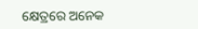କ୍ଷେତ୍ରରେ ଅନେକ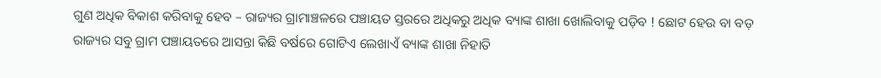ଗୁଣ ଅଧିକ ବିକାଶ କରିବାକୁ ହେବ – ରାଜ୍ୟର ଗ୍ରାମାଞ୍ଚଳରେ ପଞ୍ଚାୟତ ସ୍ତରରେ ଅଧିକରୁ ଅଧିକ ବ୍ୟାଙ୍କ ଶାଖା ଖୋଲିବାକୁ ପଡ଼ିବ ! ଛୋଟ ହେଉ ବା ବଡ଼ ରାଜ୍ୟର ସବୁ ଗ୍ରାମ ପଞ୍ଚାୟତରେ ଆସନ୍ତା କିଛି ବର୍ଷରେ ଗୋଟିଏ ଲେଖାଏଁ ବ୍ୟାଙ୍କ ଶାଖା ନିହାତି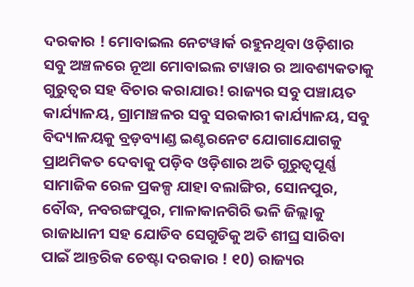ଦରକାର ! ମୋବାଇଲ ନେଟୱାର୍କ ରହୁନଥିବା ଓଡ଼ିଶାର ସବୁ ଅଞ୍ଚଳରେ ନୂଆ ମୋବାଇଲ ଟାୱାର ର ଆବଶ୍ୟକତାକୁ ଗୁରୁତ୍ୱର ସହ ବିଚାର କରାଯାଉ! ରାଜ୍ୟର ସବୁ ପଞ୍ଚାୟତ କାର୍ଯ୍ୟାଳୟ, ଗ୍ରାମାଞ୍ଚଳର ସବୁ ସରକାରୀ କାର୍ଯ୍ୟାଳୟ, ସବୁ ବିଦ୍ୟାଳୟକୁ ବ୍ରଡ଼ବ୍ୟାଣ୍ଡ ଇଣ୍ଟରନେଟ ଯୋଗାଯୋଗକୁ ପ୍ରାଥମିକତ ଦେବାକୁ ପଡ଼ିବ ଓଡ଼ିଶାର ଅତି ଗୁରୁତ୍ୱପୂର୍ଣ୍ଣ ସାମାଜିକ ରେଳ ପ୍ରକଳ୍ପ ଯାହା ବଲାଙ୍ଗିର, ସୋନପୁର, ବୌଦ୍ଧ, ନବରଙ୍ଗପୁର, ମାଳାକାନଗିରି ଭଳି ଜିଲ୍ଲାକୁ ରାଜାଧାନୀ ସହ ଯୋଡିବ ସେଗୁଡିକୁ ଅତି ଶୀଘ୍ର ସାରିବା ପାଇଁ ଆନ୍ତରିକ ଚେଷ୍ଟା ଦରକାର ! ୧0) ରାଜ୍ୟର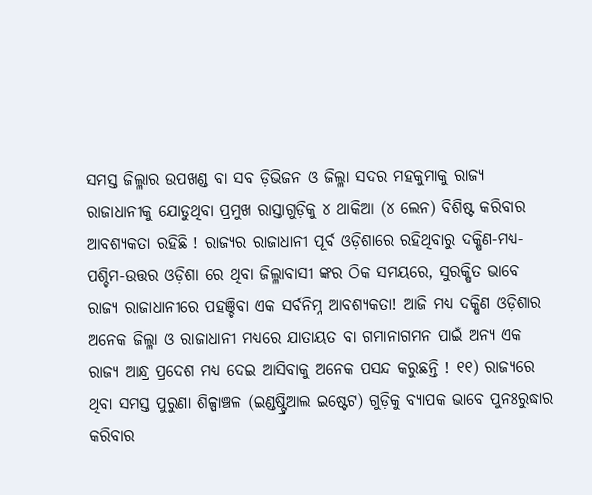ସମସ୍ତ ଜିଲ୍ଳାର ଉପଖଣ୍ଡ ବା ସବ ଡ଼ିଭିଜନ ଓ ଜିଲ୍ଳା ସଦର ମହକୁମାକୁ ରାଜ୍ୟ ରାଜାଧାନୀକୁ ଯୋଡୁଥିବା ପ୍ରମୁଖ ରାସ୍ତାଗୁଡ଼ିକୁ ୪ ଥାକିଆ (୪ ଲେନ) ବିଶିଷ୍ଟ କରିବାର ଆବଶ୍ୟକତା ରହିଛି ! ରାଜ୍ୟର ରାଜାଧାନୀ ପୂର୍ବ ଓଡ଼ିଶାରେ ରହିଥିବାରୁ ଦକ୍ଷିଣ-ମଧ୍ୟ-ପଶ୍ଚିମ-ଉତ୍ତର ଓଡ଼ିଶା ରେ ଥିବା ଜିଲ୍ଳାବାସୀ ଙ୍କର ଠିକ ସମୟରେ, ସୁରକ୍ଷିତ ଭାବେ ରାଜ୍ୟ ରାଜାଧାନୀରେ ପହଞ୍ଚିବା ଏକ ସର୍ବନିମ୍ନ ଆବଶ୍ୟକତା! ଆଜି ମଧ୍ୟ ଦକ୍ଷିଣ ଓଡ଼ିଶାର ଅନେକ ଜିଲ୍ଳା ଓ ରାଜାଧାନୀ ମଧ୍ୟରେ ଯାତାୟତ ବା ଗମାନାଗମନ ପାଇଁ ଅନ୍ୟ ଏକ ରାଜ୍ୟ ଆନ୍ଧ୍ର ପ୍ରଦେଶ ମଧ୍ୟ ଦେଇ ଆସିବାକୁ ଅନେକ ପସନ୍ଦ କରୁଛନ୍ତି ! ୧୧) ରାଜ୍ୟରେ ଥିବା ସମସ୍ତ ପୁରୁଣା ଶିଳ୍ପାଞ୍ଚଳ (ଇଣ୍ଡଷ୍ଟ୍ରିଆଲ ଇଷ୍ଟେଟ) ଗୁଡ଼ିକୁ ବ୍ୟାପକ ଭାବେ ପୁନଃରୁଦ୍ଧାର କରିବାର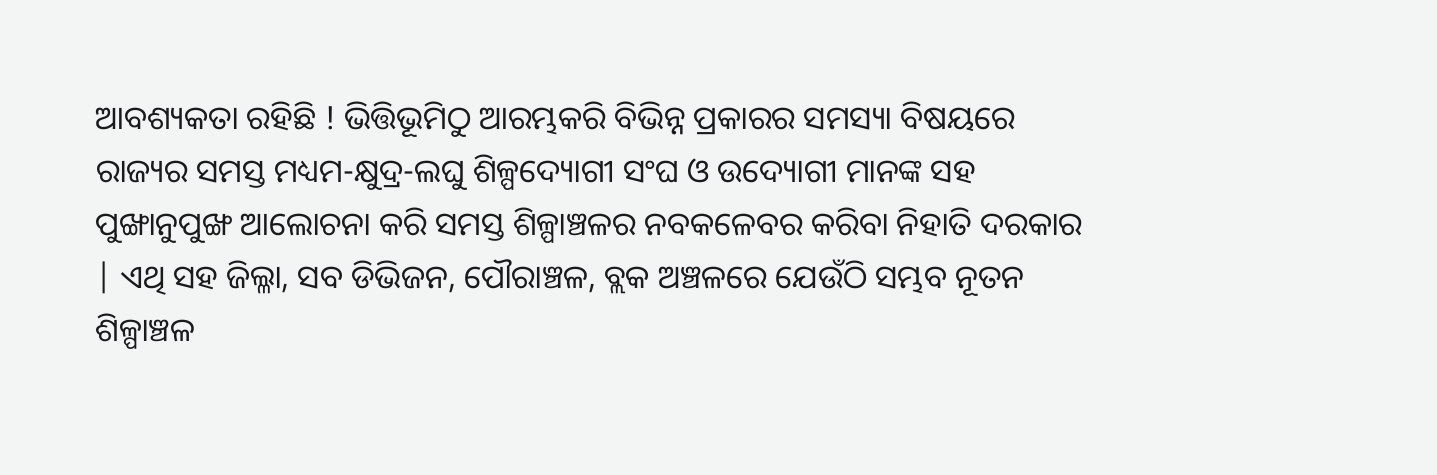ଆବଶ୍ୟକତା ରହିଛି ! ଭିତ୍ତିଭୂମିଠୁ ଆରମ୍ଭକରି ବିଭିନ୍ନ ପ୍ରକାରର ସମସ୍ୟା ବିଷୟରେ ରାଜ୍ୟର ସମସ୍ତ ମଧ୍ୟମ-କ୍ଷୁଦ୍ର-ଲଘୁ ଶିଳ୍ପଦ୍ୟୋଗୀ ସଂଘ ଓ ଉଦ୍ୟୋଗୀ ମାନଙ୍କ ସହ ପୁଙ୍ଖାନୁପୁଙ୍ଖ ଆଲୋଚନା କରି ସମସ୍ତ ଶିଳ୍ପାଞ୍ଚଳର ନବକଳେବର କରିବା ନିହାତି ଦରକାର | ଏଥି ସହ ଜିଲ୍ଳା, ସବ ଡିଭିଜନ, ପୌରାଞ୍ଚଳ, ବ୍ଲକ ଅଞ୍ଚଳରେ ଯେଉଁଠି ସମ୍ଭବ ନୂତନ ଶିଳ୍ପାଞ୍ଚଳ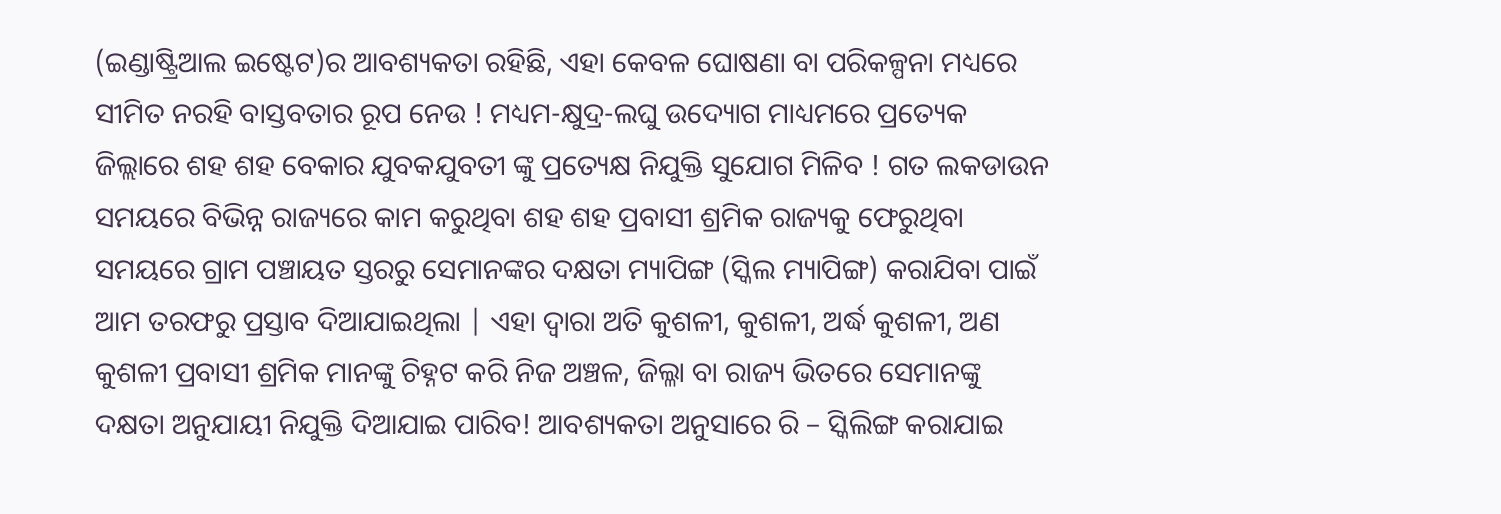(ଇଣ୍ଡାଷ୍ଟ୍ରିଆଲ ଇଷ୍ଟେଟ)ର ଆବଶ୍ୟକତା ରହିଛି, ଏହା କେବଳ ଘୋଷଣା ବା ପରିକଳ୍ପନା ମଧ୍ୟରେ ସୀମିତ ନରହି ବାସ୍ତବତାର ରୂପ ନେଉ ! ମଧ୍ୟମ-କ୍ଷୁଦ୍ର-ଲଘୁ ଉଦ୍ୟୋଗ ମାଧ୍ୟମରେ ପ୍ରତ୍ୟେକ ଜିଲ୍ଲାରେ ଶହ ଶହ ବେକାର ଯୁବକଯୁବତୀ ଙ୍କୁ ପ୍ରତ୍ୟେକ୍ଷ ନିଯୁକ୍ତି ସୁଯୋଗ ମିଳିବ ! ଗତ ଲକଡାଉନ ସମୟରେ ବିଭିନ୍ନ ରାଜ୍ୟରେ କାମ କରୁଥିବା ଶହ ଶହ ପ୍ରବାସୀ ଶ୍ରମିକ ରାଜ୍ୟକୁ ଫେରୁଥିବା ସମୟରେ ଗ୍ରାମ ପଞ୍ଚାୟତ ସ୍ତରରୁ ସେମାନଙ୍କର ଦକ୍ଷତା ମ୍ୟାପିଙ୍ଗ (ସ୍କିଲ ମ୍ୟାପିଙ୍ଗ) କରାଯିବା ପାଇଁ ଆମ ତରଫରୁ ପ୍ରସ୍ତାବ ଦିଆଯାଇଥିଲା | ଏହା ଦ୍ୱାରା ଅତି କୁଶଳୀ, କୁଶଳୀ, ଅର୍ଦ୍ଧ କୁଶଳୀ, ଅଣ କୁଶଳୀ ପ୍ରବାସୀ ଶ୍ରମିକ ମାନଙ୍କୁ ଚିହ୍ନଟ କରି ନିଜ ଅଞ୍ଚଳ, ଜିଲ୍ଳା ବା ରାଜ୍ୟ ଭିତରେ ସେମାନଙ୍କୁ ଦକ୍ଷତା ଅନୁଯାୟୀ ନିଯୁକ୍ତି ଦିଆଯାଇ ପାରିବ! ଆବଶ୍ୟକତା ଅନୁସାରେ ରି – ସ୍କିଲିଙ୍ଗ କରାଯାଇ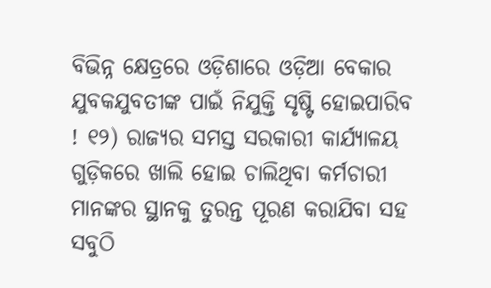ବିଭିନ୍ନ କ୍ଷେତ୍ରରେ ଓଡ଼ିଶାରେ ଓଡ଼ିଆ ବେକାର ଯୁବକଯୁବତୀଙ୍କ ପାଇଁ ନିଯୁକ୍ତି ସୃଷ୍ଟି ହୋଇପାରିବ ! ୧୨) ରାଜ୍ୟର ସମସ୍ତ ସରକାରୀ କାର୍ଯ୍ୟାଳୟ ଗୁଡ଼ିକରେ ଖାଲି ହୋଇ ଚାଲିଥିବା କର୍ମଚାରୀ ମାନଙ୍କର ସ୍ଥାନକୁ ତୁରନ୍ତ ପୂରଣ କରାଯିବା ସହ ସବୁଠି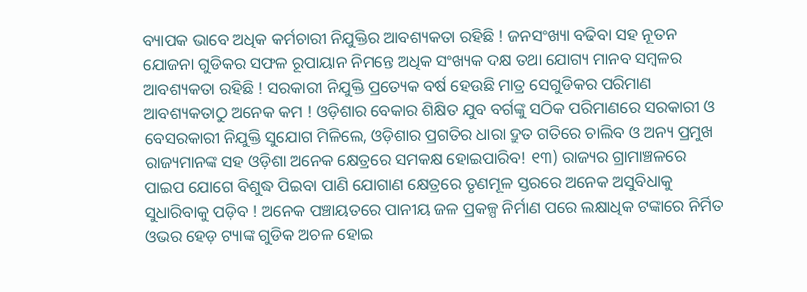ବ୍ୟାପକ ଭାବେ ଅଧିକ କର୍ମଚାରୀ ନିଯୁକ୍ତିର ଆବଶ୍ୟକତା ରହିଛି ! ଜନସଂଖ୍ୟା ବଢିବା ସହ ନୂତନ ଯୋଜନା ଗୁଡିକର ସଫଳ ରୂପାୟାନ ନିମନ୍ତେ ଅଧିକ ସଂଖ୍ୟକ ଦକ୍ଷ ତଥା ଯୋଗ୍ୟ ମାନବ ସମ୍ବଳର ଆବଶ୍ୟକତା ରହିଛି ! ସରକାରୀ ନିଯୁକ୍ତି ପ୍ରତ୍ୟେକ ବର୍ଷ ହେଉଛି ମାତ୍ର ସେଗୁଡିକର ପରିମାଣ ଆବଶ୍ୟକତାଠୁ ଅନେକ କମ ! ଓଡ଼ିଶାର ବେକାର ଶିକ୍ଷିତ ଯୁବ ବର୍ଗଙ୍କୁ ସଠିକ ପରିମାଣରେ ସରକାରୀ ଓ ବେସରକାରୀ ନିଯୁକ୍ତି ସୁଯୋଗ ମିଳିଲେ, ଓଡ଼ିଶାର ପ୍ରଗତିର ଧାରା ଦ୍ରୁତ ଗତିରେ ଚାଲିବ ଓ ଅନ୍ୟ ପ୍ରମୁଖ ରାଜ୍ୟମାନଙ୍କ ସହ ଓଡ଼ିଶା ଅନେକ କ୍ଷେତ୍ରରେ ସମକକ୍ଷ ହୋଇପାରିବ! ୧୩) ରାଜ୍ୟର ଗ୍ରାମାଞ୍ଚଳରେ ପାଇପ ଯୋଗେ ବିଶୁଦ୍ଧ ପିଇବା ପାଣି ଯୋଗାଣ କ୍ଷେତ୍ରରେ ତୃଣମୂଳ ସ୍ତରରେ ଅନେକ ଅସୁବିଧାକୁ ସୁଧାରିବାକୁ ପଡ଼ିବ ! ଅନେକ ପଞ୍ଚାୟତରେ ପାନୀୟ ଜଳ ପ୍ରକଳ୍ପ ନିର୍ମାଣ ପରେ ଲକ୍ଷାଧିକ ଟଙ୍କାରେ ନିର୍ମିତ ଓଭର ହେଡ଼ ଟ୍ୟାଙ୍କ ଗୁଡିକ ଅଚଳ ହୋଇ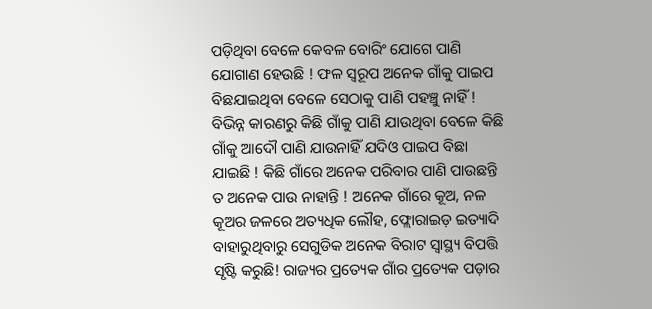ପଡ଼ିଥିବା ବେଳେ କେବଳ ବୋରିଂ ଯୋଗେ ପାଣି ଯୋଗାଣ ହେଉଛି ! ଫଳ ସ୍ୱରୂପ ଅନେକ ଗାଁକୁ ପାଇପ ବିଛଯାଇଥିବା ବେଳେ ସେଠାକୁ ପାଣି ପହଞ୍ଚୁ ନାହିଁ ! ବିଭିନ୍ନ କାରଣରୁ କିଛି ଗାଁକୁ ପାଣି ଯାଉଥିବା ବେଳେ କିଛି ଗାଁକୁ ଆଦୌ ପାଣି ଯାଉନାହିଁ ଯଦିଓ ପାଇପ ବିଛା ଯାଇଛି ! କିଛି ଗାଁରେ ଅନେକ ପରିବାର ପାଣି ପାଉଛନ୍ତି ତ ଅନେକ ପାଉ ନାହାନ୍ତି ! ଅନେକ ଗାଁରେ କୂଅ, ନଳ କୂଅର ଜଳରେ ଅତ୍ୟଧିକ ଲୌହ, ଫ୍ଲୋରାଇଡ଼ ଇତ୍ୟାଦି ବାହାରୁଥିବାରୁ ସେଗୁଡିକ ଅନେକ ବିରାଟ ସ୍ୱାସ୍ଥ୍ୟ ବିପତ୍ତି ସୃଷ୍ଟି କରୁଛି! ରାଜ୍ୟର ପ୍ରତ୍ୟେକ ଗାଁର ପ୍ରତ୍ୟେକ ପଡ଼ାର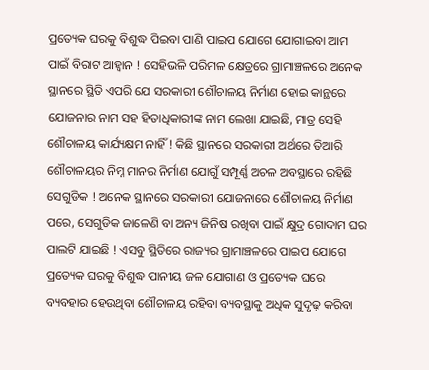ପ୍ରତ୍ୟେକ ଘରକୁ ବିଶୁଦ୍ଧ ପିଇବା ପାଣି ପାଇପ ଯୋଗେ ଯୋଗାଇବା ଆମ ପାଇଁ ବିରାଟ ଆହ୍ୱାନ ! ସେହିଭଳି ପରିମଳ କ୍ଷେତ୍ରରେ ଗ୍ରାମାଞ୍ଚଳରେ ଅନେକ ସ୍ଥାନରେ ସ୍ଥିତି ଏପରି ଯେ ସରକାରୀ ଶୌଚାଳୟ ନିର୍ମାଣ ହୋଇ କାନ୍ଥରେ ଯୋଜନାର ନାମ ସହ ହିତାଧିକାରୀଙ୍କ ନାମ ଲେଖା ଯାଇଛି, ମାତ୍ର ସେହି ଶୌଚାଳୟ କାର୍ଯ୍ୟକ୍ଷମ ନାହିଁ ! କିଛି ସ୍ଥାନରେ ସରକାରୀ ଅର୍ଥରେ ତିଆରି ଶୌଚାଳୟର ନିମ୍ନ ମାନର ନିର୍ମାଣ ଯୋଗୁଁ ସମ୍ପୂର୍ଣ୍ଣ ଅଚଳ ଅବସ୍ଥାରେ ରହିଛି ସେଗୁଡିକ ! ଅନେକ ସ୍ଥାନରେ ସରକାରୀ ଯୋଜନାରେ ଶୌଚାଳୟ ନିର୍ମାଣ ପରେ, ସେଗୁଡିକ ଜାଳେଣି ବା ଅନ୍ୟ ଜିନିଷ ରଖିବା ପାଇଁ କ୍ଷୁଦ୍ର ଗୋଦାମ ଘର ପାଲଟି ଯାଇଛି ! ଏସବୁ ସ୍ଥିତିରେ ରାଜ୍ୟର ଗ୍ରାମାଞ୍ଚଳରେ ପାଇପ ଯୋଗେ ପ୍ରତ୍ୟେକ ଘରକୁ ବିଶୁଦ୍ଧ ପାନୀୟ ଜଳ ଯୋଗାଣ ଓ ପ୍ରତ୍ୟେକ ଘରେ ବ୍ୟବହାର ହେଉଥିବା ଶୌଚାଳୟ ରହିବା ବ୍ୟବସ୍ଥାକୁ ଅଧିକ ସୁଦୃଢ଼ କରିବା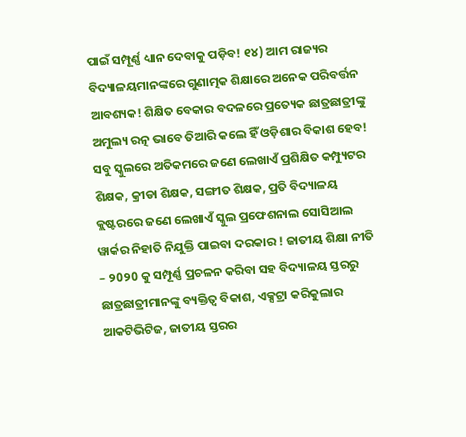ପାଇଁ ସମ୍ପୂର୍ଣ୍ଣ ଧ୍ୟାନ ଦେବାକୁ ପଡ଼ିବ! ୧୪) ଆମ ରାଜ୍ୟର ବିଦ୍ୟାଳୟମାନଙ୍କରେ ଗୁଣାତ୍ମକ ଶିକ୍ଷାରେ ଅନେକ ପରିବର୍ତ୍ତନ ଆବଶ୍ୟକ! ଶିକ୍ଷିତ ବେକାର ବଦଳରେ ପ୍ରତ୍ୟେକ ଛାତ୍ରଛାତ୍ରୀଙ୍କୁ ଅମୁଲ୍ୟ ରତ୍ନ ଭାବେ ତିଆରି କଲେ ହିଁ ଓଡ଼ିଶାର ବିକାଶ ହେବ! ସବୁ ସ୍କୁଲରେ ଅତିକମରେ ଜଣେ ଲେଖାଏଁ ପ୍ରଶିକ୍ଷିତ କମ୍ପ୍ୟୁଟର ଶିକ୍ଷକ, କ୍ରୀଡା ଶିକ୍ଷକ, ସଙ୍ଗୀତ ଶିକ୍ଷକ, ପ୍ରତି ବିଦ୍ୟାଳୟ କ୍ଲଷ୍ଟରରେ ଜଣେ ଲେଖାଏଁ ସ୍କୁଲ ପ୍ରଫେଶନାଲ ସୋସିଆଲ ୱାର୍କର ନିହାତି ନିଯୁକ୍ତି ପାଇବା ଦରକାର ! ଜାତୀୟ ଶିକ୍ଷା ନୀତି – ୨0୨0 କୁ ସମ୍ପୂର୍ଣ୍ଣ ପ୍ରଚଳନ କରିବା ସହ ବିଦ୍ୟାଳୟ ସ୍ତରରୁ ଛାତ୍ରଛାତ୍ରୀମାନଙ୍କୁ ବ୍ୟକ୍ତିତ୍ୱ ବିକାଶ, ଏକ୍ସଟ୍ରା କରିକୁଲାର ଆକଟିଭିଟିଜ, ଜାତୀୟ ସ୍ତରର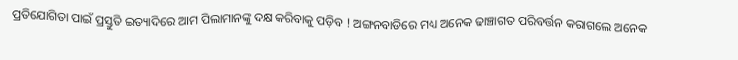ପ୍ରତିଯୋଗିତା ପାଇଁ ପ୍ରସ୍ତୁତି ଇତ୍ୟାଦିରେ ଆମ ପିଲାମାନଙ୍କୁ ଦକ୍ଷ କରିବାକୁ ପଡ଼ିବ ! ଅଙ୍ଗନବାଡିରେ ମଧ୍ୟ ଅନେକ ଢାଞ୍ଚାଗତ ପରିବର୍ତ୍ତନ କରାଗଲେ ଅନେକ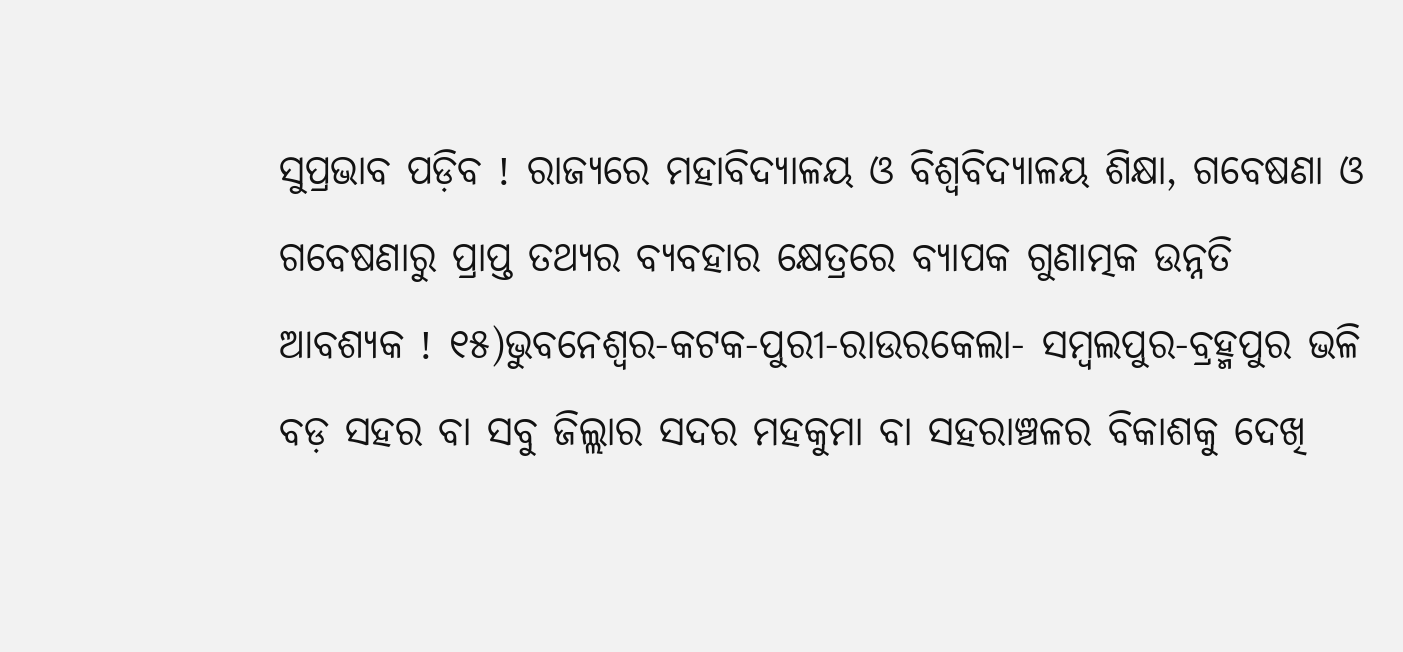ସୁପ୍ରଭାବ ପଡ଼ିବ ! ରାଜ୍ୟରେ ମହାବିଦ୍ୟାଳୟ ଓ ବିଶ୍ୱବିଦ୍ୟାଳୟ ଶିକ୍ଷା, ଗବେଷଣା ଓ ଗବେଷଣାରୁ ପ୍ରାପ୍ତ ତଥ୍ୟର ବ୍ୟବହାର କ୍ଷେତ୍ରରେ ବ୍ୟାପକ ଗୁଣାତ୍ମକ ଉନ୍ନତି ଆବଶ୍ୟକ ! ୧୫)ଭୁବନେଶ୍ୱର-କଟକ-ପୁରୀ-ରାଉରକେଲା- ସମ୍ବଲପୁର-ବ୍ରହ୍ମପୁର ଭଳି ବଡ଼ ସହର ବା ସବୁ ଜିଲ୍ଲାର ସଦର ମହକୁମା ବା ସହରାଞ୍ଚଳର ବିକାଶକୁ ଦେଖି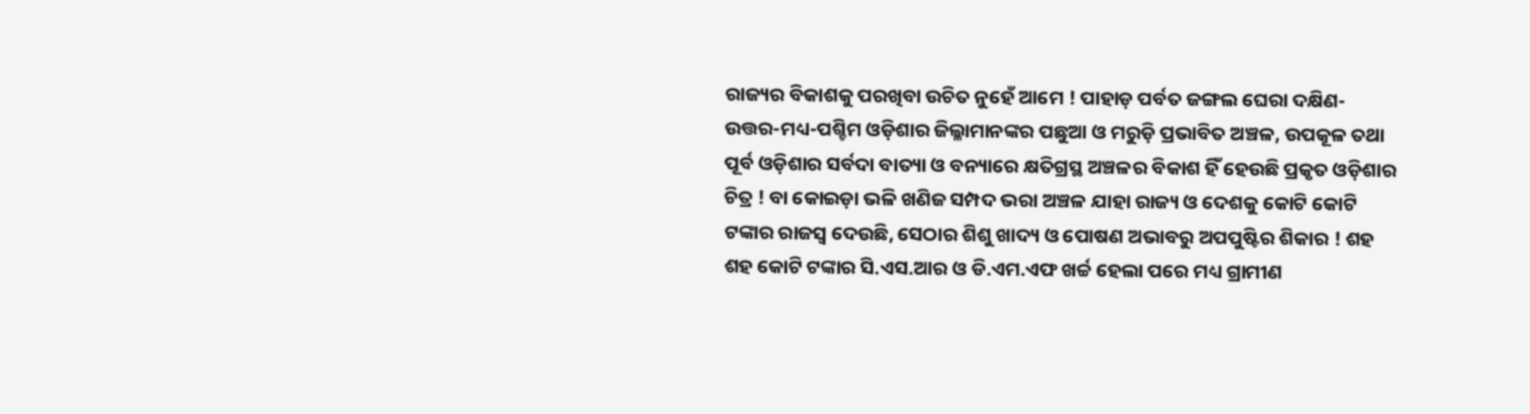ରାଜ୍ୟର ବିକାଶକୁ ପରଖିବା ଉଚିତ ନୁହେଁ ଆମେ ! ପାହାଡ଼ ପର୍ବତ ଜଙ୍ଗଲ ଘେରା ଦକ୍ଷିଣ-ଉତ୍ତର-ମଧ୍ୟ-ପଶ୍ଚିମ ଓଡ଼ିଶାର ଜିଲ୍ଳାମାନଙ୍କର ପଛୁଆ ଓ ମରୁଡ଼ି ପ୍ରଭାବିତ ଅଞ୍ଚଳ, ଉପକୂଳ ତଥା ପୂର୍ବ ଓଡ଼ିଶାର ସର୍ବଦା ବାତ୍ୟା ଓ ବନ୍ୟାରେ କ୍ଷତିଗ୍ରସ୍ଥ ଅଞ୍ଚଳର ବିକାଶ ହିଁ ହେଉଛି ପ୍ରକୃତ ଓଡ଼ିଶାର ଚିତ୍ର ! ବା କୋଇଡ଼ା ଭଳି ଖଣିଜ ସମ୍ପଦ ଭରା ଅଞ୍ଚଳ ଯାହା ରାଜ୍ୟ ଓ ଦେଶକୁ କୋଟି କୋଟି ଟଙ୍କାର ରାଜସ୍ବ ଦେଉଛି, ସେଠାର ଶିଶୁ ଖାଦ୍ୟ ଓ ପୋଷଣ ଅଭାବରୁ ଅପପୁଷ୍ଟିର ଶିକାର ! ଶହ ଶହ କୋଟି ଟଙ୍କାର ସି.ଏସ.ଆର ଓ ଡି.ଏମ.ଏଫ ଖର୍ଚ୍ଚ ହେଲା ପରେ ମଧ୍ୟ ଗ୍ରାମୀଣ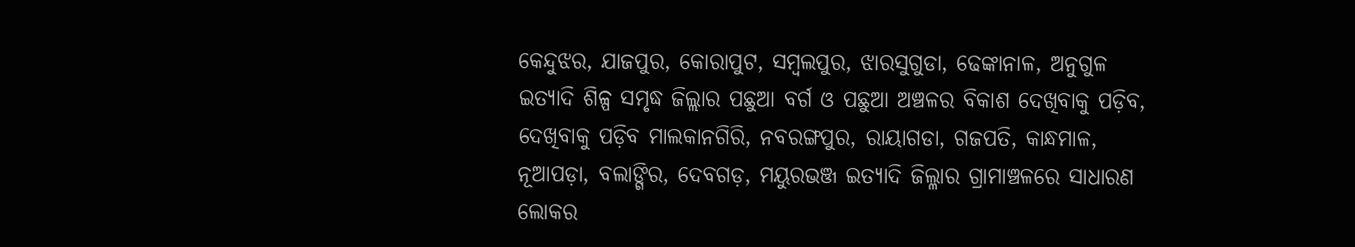କେନ୍ଦୁଝର, ଯାଜପୁର, କୋରାପୁଟ, ସମ୍ୱଲପୁର, ଝାରସୁଗୁଡା, ଢେଙ୍କାନାଳ, ଅନୁଗୁଳ ଇତ୍ୟାଦି ଶିଳ୍ପ ସମୃଦ୍ଧ ଜିଲ୍ଲାର ପଛୁଆ ବର୍ଗ ଓ ପଛୁଆ ଅଞ୍ଚଳର ବିକାଶ ଦେଖିବାକୁ ପଡ଼ିବ, ଦେଖିବାକୁ ପଡ଼ିବ ମାଲକାନଗିରି, ନବରଙ୍ଗପୁର, ରାୟାଗଡା, ଗଜପତି, କାନ୍ଧମାଳ, ନୂଆପଡ଼ା, ବଲାଙ୍ଗିର, ଦେବଗଡ଼, ମୟୁରଭଞ୍ଜ ଇତ୍ୟାଦି ଜିଲ୍ଳାର ଗ୍ରାମାଞ୍ଚଳରେ ସାଧାରଣ ଲୋକର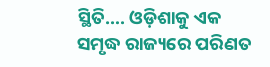ସ୍ଥିତି…. ଓଡ଼ିଶାକୁ ଏକ ସମୃଦ୍ଧ ରାଜ୍ୟରେ ପରିଣତ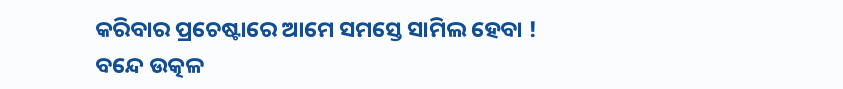କରିବାର ପ୍ରଚେଷ୍ଟାରେ ଆମେ ସମସ୍ତେ ସାମିଲ ହେବା !
ବନ୍ଦେ ଉତ୍କଳ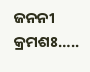ଜନନୀ
କ୍ରମଶଃ…..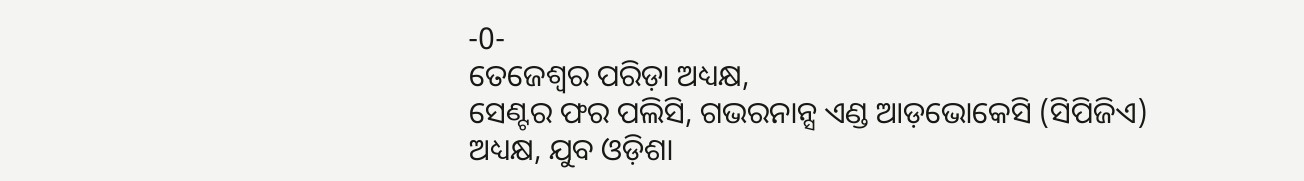-0-
ତେଜେଶ୍ୱର ପରିଡ଼ା ଅଧ୍ୟକ୍ଷ,
ସେଣ୍ଟର ଫର ପଲିସି, ଗଭରନାନ୍ସ ଏଣ୍ଡ ଆଡ଼ଭୋକେସି (ସିପିଜିଏ)
ଅଧ୍ୟକ୍ଷ, ଯୁବ ଓଡ଼ିଶା